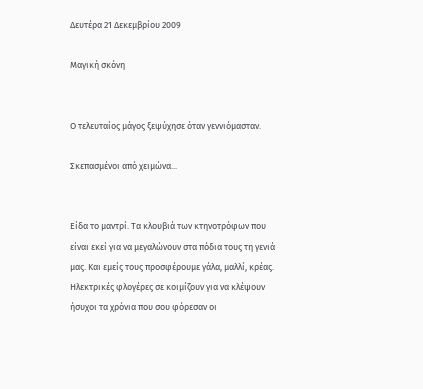Δευτέρα 21 Δεκεμβρίου 2009

Μαγική σκόνη


Ο τελευταίος μάγος ξεψύχησε όταν γεννιόμασταν.

Σκεπασμένοι από χειμώνα...


Είδα το μαντρί. Τα κλουβιά των κτηνοτρόφων που είναι εκεί για να μεγαλώνουν στα πόδια τους τη γενιά μας. Και εμείς τους προσφέρουμε γάλα, μαλλί, κρέας. Ηλεκτρικές φλογέρες σε κοιμίζουν για να κλέψουν ήσυχοι τα χρόνια που σου φόρεσαν οι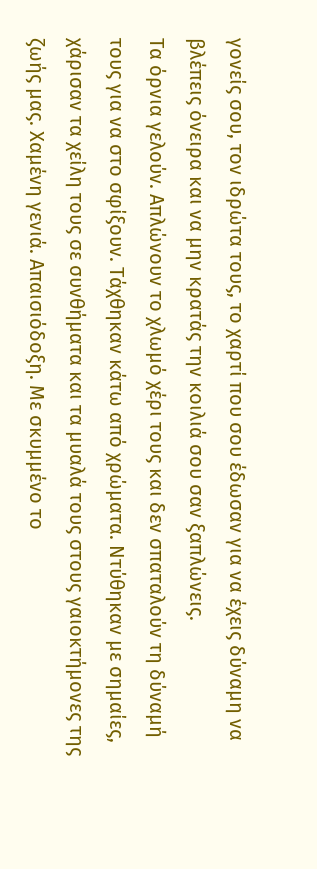γονείς σου, τον ιδρώτα τους, το χαρτί που σου έδωσαν για να έχεις δύναμη να βλέπεις όνειρα και να μην κρατάς την κοιλιά σου σαν ξαπλώνεις.
Τα όρνια γελούν. Απλώνουν το χλωμό χέρι τους και δεν σπαταλούν τη δύναμή τους για να στο σφίξουν. Τάχθηκαν κάτω από χρώματα. Ντύθηκαν με σημαίες, χάρισαν τα χείλη τους σε συνθήματα και τα μυαλά τους στους γαιοκτήμονες της ζωής μας. Χαμένη γενιά. Απαισιόδοξη. Με σκυμμένο το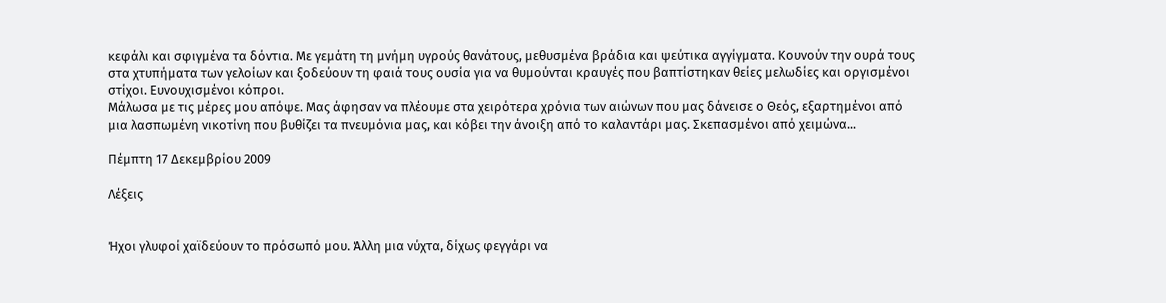κεφάλι και σφιγμένα τα δόντια. Με γεμάτη τη μνήμη υγρούς θανάτους, μεθυσμένα βράδια και ψεύτικα αγγίγματα. Κουνούν την ουρά τους στα χτυπήματα των γελοίων και ξοδεύουν τη φαιά τους ουσία για να θυμούνται κραυγές που βαπτίστηκαν θείες μελωδίες και οργισμένοι στίχοι. Ευνουχισμένοι κόπροι.
Μάλωσα με τις μέρες μου απόψε. Μας άφησαν να πλέουμε στα χειρότερα χρόνια των αιώνων που μας δάνεισε ο Θεός, εξαρτημένοι από μια λασπωμένη νικοτίνη που βυθίζει τα πνευμόνια μας, και κόβει την άνοιξη από το καλαντάρι μας. Σκεπασμένοι από χειμώνα...

Πέμπτη 17 Δεκεμβρίου 2009

Λέξεις


Ήχοι γλυφοί χαϊδεύουν το πρόσωπό μου. Άλλη μια νύχτα, δίχως φεγγάρι να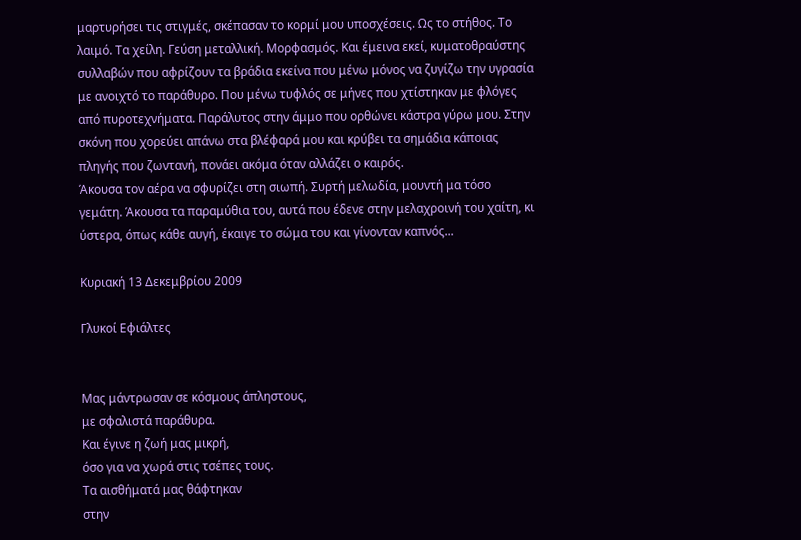μαρτυρήσει τις στιγμές, σκέπασαν το κορμί μου υποσχέσεις. Ως το στήθος. Το λαιμό. Τα χείλη. Γεύση μεταλλική. Μορφασμός. Και έμεινα εκεί, κυματοθραύστης συλλαβών που αφρίζουν τα βράδια εκείνα που μένω μόνος να ζυγίζω την υγρασία με ανοιχτό το παράθυρο. Που μένω τυφλός σε μήνες που χτίστηκαν με φλόγες από πυροτεχνήματα. Παράλυτος στην άμμο που ορθώνει κάστρα γύρω μου. Στην σκόνη που χορεύει απάνω στα βλέφαρά μου και κρύβει τα σημάδια κάποιας πληγής που ζωντανή, πονάει ακόμα όταν αλλάζει ο καιρός.
Άκουσα τον αέρα να σφυρίζει στη σιωπή. Συρτή μελωδία, μουντή μα τόσο γεμάτη. Άκουσα τα παραμύθια του, αυτά που έδενε στην μελαχροινή του χαίτη, κι ύστερα, όπως κάθε αυγή, έκαιγε το σώμα του και γίνονταν καπνός...

Κυριακή 13 Δεκεμβρίου 2009

Γλυκοί Εφιάλτες


Μας μάντρωσαν σε κόσμους άπληστους,
με σφαλιστά παράθυρα.
Και έγινε η ζωή μας μικρή,
όσο για να χωρά στις τσέπες τους.
Τα αισθήματά μας θάφτηκαν
στην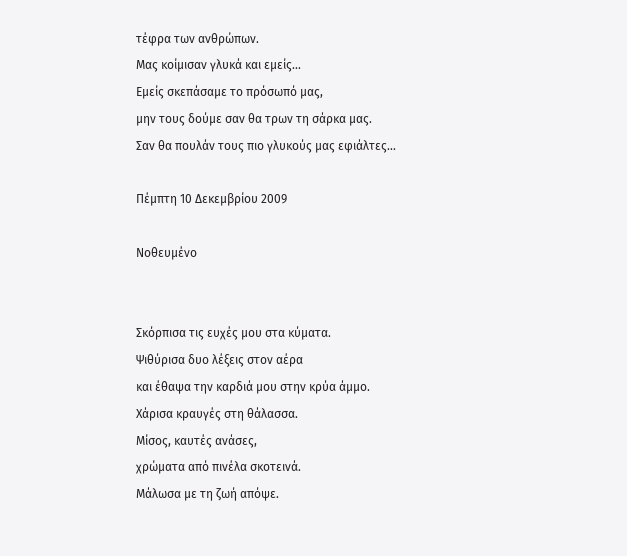τέφρα των ανθρώπων.
Μας κοίμισαν γλυκά και εμείς...
Eμείς σκεπάσαμε το πρόσωπό μας,
μην τους δούμε σαν θα τρων τη σάρκα μας.
Σαν θα πουλάν τους πιο γλυκούς μας εφιάλτες...

Πέμπτη 10 Δεκεμβρίου 2009

Νοθευμένο


Σκόρπισα τις ευχές μου στα κύματα.
Ψιθύρισα δυο λέξεις στον αέρα
και έθαψα την καρδιά μου στην κρύα άμμο.
Χάρισα κραυγές στη θάλασσα.
Μίσος, καυτές ανάσες,
χρώματα από πινέλα σκοτεινά.
Μάλωσα με τη ζωή απόψε.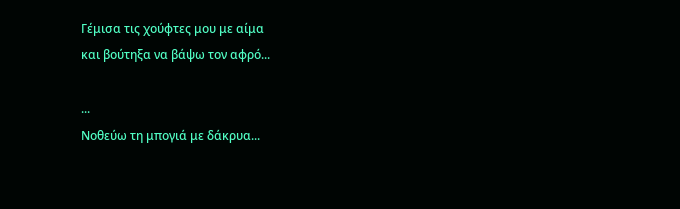Γέμισα τις χούφτες μου με αίμα
και βούτηξα να βάψω τον αφρό...

...
Νοθεύω τη μπογιά με δάκρυα...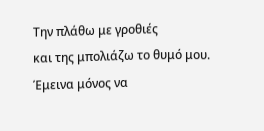Την πλάθω με γροθιές
και της μπολιάζω το θυμό μου.
Έμεινα μόνος να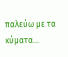παλεύω με τα κύματα...